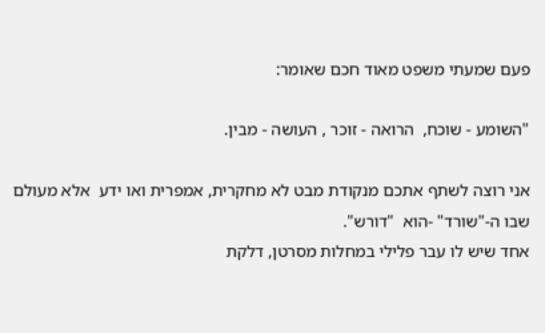פעם שמעתי משפט מאוד חכם שאומר:

"השומע - שוכח,  הרואה - זוכר , העושה - מבין.

אני רוצה לשתף אתכם מנקודת מבט לא מחקרית, אמפרית ואו ידע  אלא מעולם שבו ה-"שורד" -הוא  "דורש".
אחד שיש לו עבר פלילי במחלות מסרטן, דלקת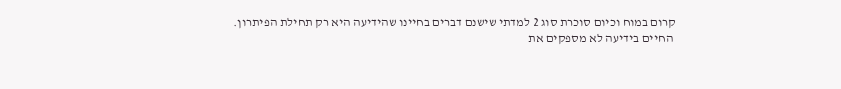קרום במוח וכיום סוכרת סוג 2 למדתי שישנם דברים בחיינו שהידיעה היא רק תחילת הפיתרון.
 החיים בידיעה לא מספקים את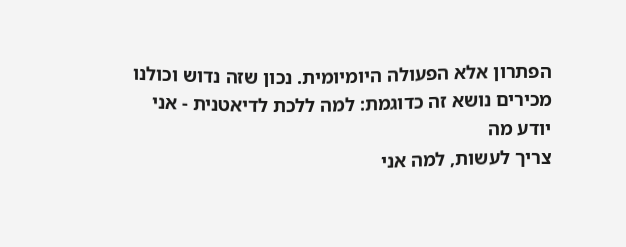הפתרון אלא הפעולה היומיומית. נכון שזה נדוש וכולנו מכירים נושא זה כדוגמת: למה ללכת לדיאטנית - אני יודע מה
צריך לעשות, למה אני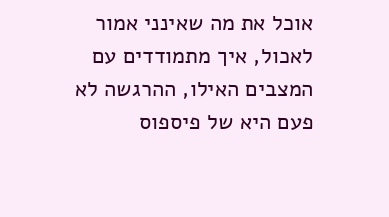אוכל את מה שאינני אמור לאכול, איך מתמודדים עם המצבים האילו, ההרגשה לא פעם היא של פיספוס